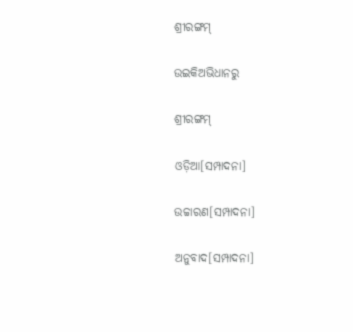ଶ୍ରୀରଙ୍ଗମ୍

ଉଇକିଅଭିଧାନ‌ରୁ

ଶ୍ରୀରଙ୍ଗମ୍

ଓଡ଼ିଆ[ସମ୍ପାଦନା]

ଉଚ୍ଚାରଣ[ସମ୍ପାଦନା]

ଅନୁବାଦ[ସମ୍ପାଦନା]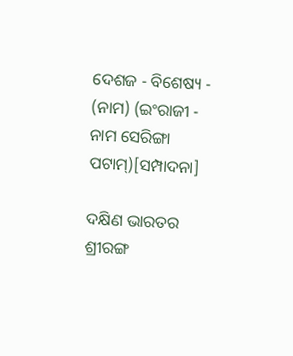ଦେଶଜ - ବିଶେଷ୍ୟ - (ନାମ) (ଇଂରାଜୀ - ନାମ ସେରିଙ୍ଗା ପଟାମ୍)[ସମ୍ପାଦନା]

ଦକ୍ଷିଣ ଭାରତର ଶ୍ରୀରଙ୍ଗ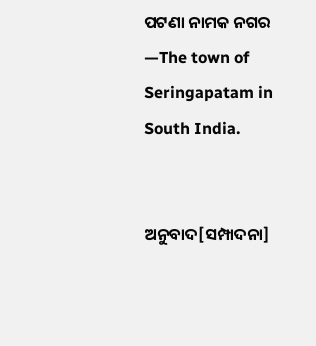ପଟଣା ନାମକ ନଗର —The town of Seringapatam in South India.


ଅନୁବାଦ[ସମ୍ପାଦନା]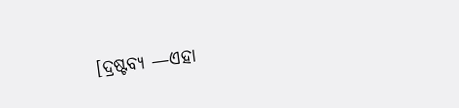[ଦ୍ରଷ୍ଟବ୍ୟ —ଏହା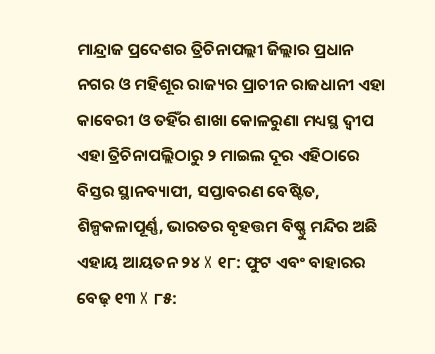ମାନ୍ଦ୍ରାଜ ପ୍ରଦେଶର ତ୍ରିଚିନାପଲ୍ଲୀ ଜିଲ୍ଲାର ପ୍ରଧାନ ନଗର ଓ ମହିଶୂର ରାଜ୍ୟର ପ୍ରାଚୀନ ରାଜଧାନୀ ଏହା କାବେରୀ ଓ ତହିଁର ଶାଖା କୋଳରୁଣା ମଧ୍ୟସ୍ଥ ଦ୍ୱୀପ ଏହା ତ୍ରିଚିନାପଲ୍ଲିଠାରୁ ୨ ମାଇଲ ଦୂର ଏହିଠାରେ ବିସ୍ତର ସ୍ଥାନବ୍ୟାପୀ, ସପ୍ତାବରଣ ବେଷ୍ଟିତ, ଶିଳ୍ପକଳାପୂର୍ଣ୍ଣ, ଭାରତର ବୃହତ୍ତମ ବିଷ୍ଣୁ ମନ୍ଦିର ଅଛି ଏହାୟ ଆୟତନ ୨୪ X ୧୮: ଫୁଟ ଏବଂ ବାହାରର ବେଢ଼ ୧୩ X ୮୫: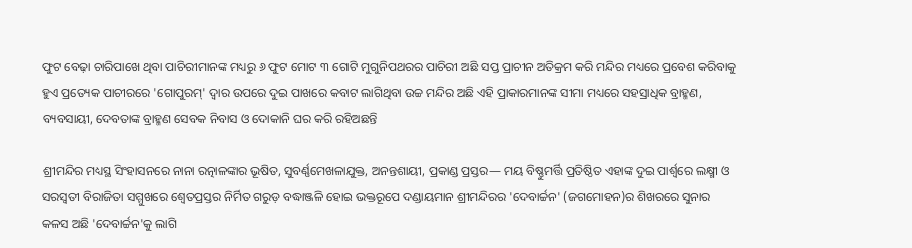ଫୁଟ ବେଢ଼ା ଚାରିପାଖେ ଥିବା ପାଚିରୀମାନଙ୍କ ମଧ୍ୟରୁ ୬ ଫୁଟ ମୋଟ ୩ ଗୋଟି ମୁଗୁନିପଥରର ପାଚିରୀ ଅଛି ସପ୍ତ ପ୍ରାଚୀନ ଅତିକ୍ରମ କରି ମନ୍ଦିର ମଧ୍ୟରେ ପ୍ରବେଶ କରିବାକୁ ହୁଏ ପ୍ରତ୍ୟେକ ପାଚୀରରେ 'ଗୋପୁରମ୍' ଦ୍ୱାର ଉପରେ ଦୁଇ ପାଖରେ କବାଟ ଲାଗିଥିବା ଉଚ୍ଚ ମନ୍ଦିର ଅଛି ଏହି ପ୍ରାକାରମାନଙ୍କ ସୀମା ମଧ୍ୟରେ ସହସ୍ରାଧିକ ବ୍ରାହ୍ମଣ, ବ୍ୟବସାୟୀ, ଦେବତାଙ୍କ ବ୍ରାହ୍ମଣ ସେବକ ନିବାସ ଓ ଦୋକାନି ଘର କରି ରହିଅଛନ୍ତି

ଶ୍ରୀମନ୍ଦିର ମଧ୍ୟସ୍ଥ ସିଂହାସନରେ ନାନା ରତ୍ନାଳଙ୍କାର ଭୂଷିତ, ସୁବର୍ଣ୍ଣମେଖଳାଯୁକ୍ତ, ଅନନ୍ତଶାୟୀ, ପ୍ରକାଣ୍ଡ ପ୍ରସ୍ତର— ମୟ ବିଷ୍ଣୁମର୍ତ୍ତି ପ୍ରତିଷ୍ଠିତ ଏହାଙ୍କ ଦୁଇ ପାର୍ଶ୍ୱରେ ଲକ୍ଷ୍ମୀ ଓ ସରସ୍ୱତୀ ବିରାଜିତା ସମ୍ମୁଖରେ ଶ୍ୱେତପ୍ରସ୍ତର ନିର୍ମିତ ଗରୁଡ଼ ବଦ୍ଧାଞ୍ଜଳି ହୋଇ ଭକ୍ତରୂପେ ଦଣ୍ଡାୟମାନ ଶ୍ରୀମନ୍ଦିରର 'ଦେବାର୍ଚ୍ଚନ' (ଜଗମୋହନ)ର ଶିଖରରେ ସୁନାର କଳସ ଅଛି 'ଦେବାର୍ଚ୍ଚନ'କୁ ଲାଗି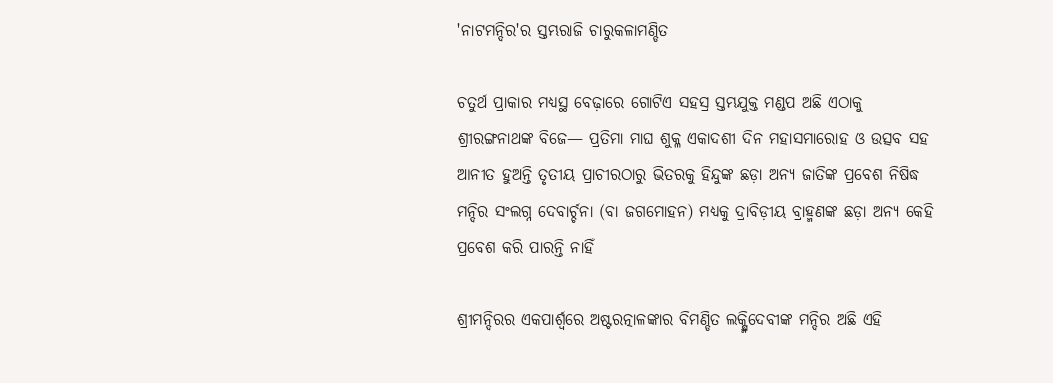'ନାଟମନ୍ଦିର'ର ସ୍ତମ୍ଭରାଜି ଚାରୁକଳାମଣ୍ଡିତ

ଚତୁର୍ଥ ପ୍ରାକାର ମଧ୍ୟସ୍ଥ ବେଢ଼ାରେ ଗୋଟିଏ ସହସ୍ର ସ୍ତମ୍ଭଯୁକ୍ତ ମଣ୍ଡପ ଅଛି ଏଠାକୁ ଶ୍ରୀରଙ୍ଗନାଥଙ୍କ ବିଜେ— ପ୍ରତିମା ମାଘ ଶୁକ୍ଳ ଏକାଦଶୀ ଦିନ ମହାସମାରୋହ ଓ ଉତ୍ସବ ସହ ଆନୀତ ହୁଅନ୍ତି ତୃତୀୟ ପ୍ରାଚୀରଠାରୁ ଭିତରକୁ ହିନ୍ଦୁଙ୍କ ଛଡ଼ା ଅନ୍ୟ ଜାତିଙ୍କ ପ୍ରବେଶ ନିଷିଦ୍ଧ ମନ୍ଦିର ସଂଲଗ୍ନ ଦେବାର୍ଚ୍ଚନା (ବା ଜଗମୋହନ) ମଧ୍ୟକୁ ଦ୍ରାବିଡ଼ୀୟ ବ୍ରାହ୍ମଣଙ୍କ ଛଡ଼ା ଅନ୍ୟ କେହି ପ୍ରବେଶ କରି ପାରନ୍ତି ନାହିଁ

ଶ୍ରୀମନ୍ଦିରର ଏକପାର୍ଶ୍ୱରେ ଅଷ୍ଟରତ୍ନାଳଙ୍କାର ବିମଣ୍ଡିତ ଲକ୍ଷ୍ମିଦେବୀଙ୍କ ମନ୍ଦିର ଅଛି ଏହି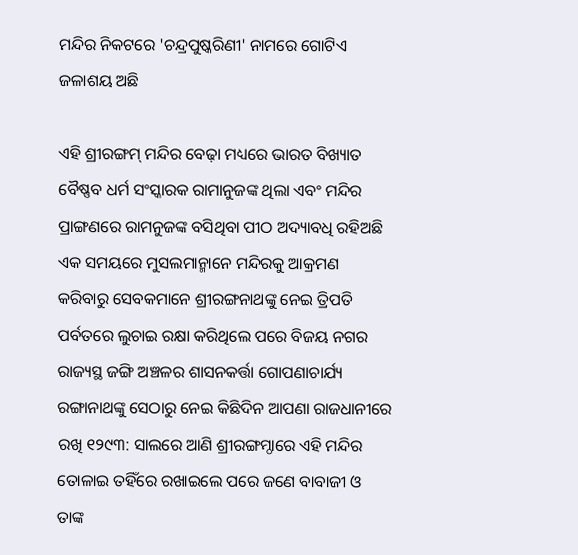ମନ୍ଦିର ନିକଟରେ 'ଚନ୍ଦ୍ରପୁଷ୍କରିଣୀ' ନାମରେ ଗୋଟିଏ ଜଳାଶୟ ଅଛି

ଏହି ଶ୍ରୀରଙ୍ଗମ୍ ମନ୍ଦିର ବେଢ଼ା ମଧ୍ୟରେ ଭାରତ ବିଖ୍ୟାତ ବୈଷ୍ଣବ ଧର୍ମ ସଂସ୍କାରକ ରାମାନୁଜଙ୍କ ଥିଲା ଏବଂ ମନ୍ଦିର ପ୍ରାଙ୍ଗଣରେ ରାମନୁଜଙ୍କ ବସିଥିବା ପୀଠ ଅଦ୍ୟାବଧି ରହିଅଛି ଏକ ସମୟରେ ମୁସଲମାନ୍ମାନେ ମନ୍ଦିରକୁ ଆକ୍ରମଣ କରିବାରୁ ସେବକମାନେ ଶ୍ରୀରଙ୍ଗନାଥଙ୍କୁ ନେଇ ତ୍ରିପତି ପର୍ବତରେ ଲୁଚାଇ ରକ୍ଷା କରିଥିଲେ ପରେ ବିଜୟ ନଗର ରାଜ୍ୟସ୍ଥ ଜଙ୍ଗି ଅଞ୍ଚଳର ଶାସନକର୍ତ୍ତା ଗୋପଣାଚାର୍ଯ୍ୟ ରଙ୍ଗାନାଥଙ୍କୁ ସେଠାରୁ ନେଇ କିଛିଦିନ ଆପଣା ରାଜଧାନୀରେ ରଖି ୧୨୯୩: ସାଲରେ ଆଣି ଶ୍ରୀରଙ୍ଗମ୍ଠାରେ ଏହି ମନ୍ଦିର ତୋଳାଇ ତହିଁରେ ରଖାଇଲେ ପରେ ଜଣେ ବାବାଜୀ ଓ ତାଙ୍କ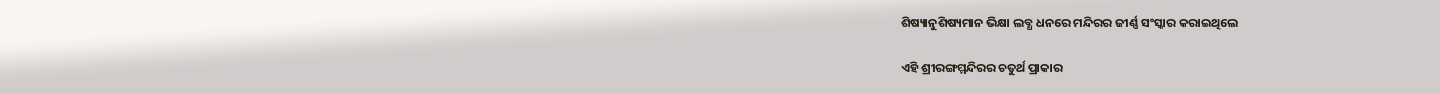ଶିଷ୍ୟାନୁଶିଷ୍ୟମାନ ଭିକ୍ଷା ଲବ୍ଧ ଧନରେ ମନ୍ଦିରର ଜୀର୍ଣ୍ଣ ସଂସ୍କାର କରାଇଥିଲେ

ଏହି ଶ୍ରୀରଙ୍ଗମ୍ମନ୍ଦିରର ଚତୁର୍ଥ ପ୍ରାକାର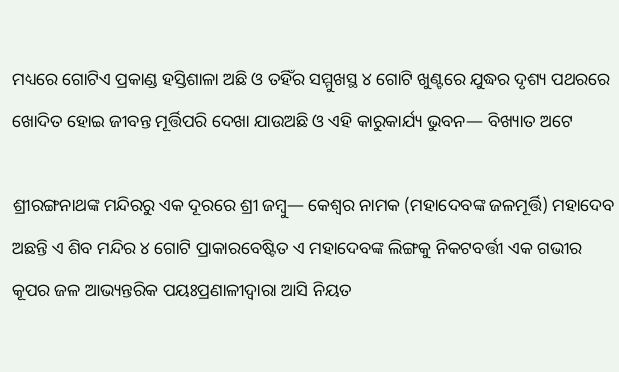ମଧ୍ୟରେ ଗୋଟିଏ ପ୍ରକାଣ୍ଡ ହସ୍ତିଶାଳା ଅଛି ଓ ତହିଁର ସମ୍ମୁଖସ୍ଥ ୪ ଗୋଟି ଖୁଣ୍ଟରେ ଯୁଦ୍ଧର ଦୃଶ୍ୟ ପଥରରେ ଖୋଦିତ ହୋଇ ଜୀବନ୍ତ ମୂର୍ତ୍ତିପରି ଦେଖା ଯାଉଅଛି ଓ ଏହି କାରୁକାର୍ଯ୍ୟ ଭୁବନ— ବିଖ୍ୟାତ ଅଟେ

ଶ୍ରୀରଙ୍ଗନାଥଙ୍କ ମନ୍ଦିରରୁ ଏକ ଦୂରରେ ଶ୍ରୀ ଜମ୍ୱୁ— କେଶ୍ୱର ନାମକ (ମହାଦେବଙ୍କ ଜଳମୂର୍ତ୍ତି) ମହାଦେବ ଅଛନ୍ତି ଏ ଶିବ ମନ୍ଦିର ୪ ଗୋଟି ପ୍ରାକାରବେଷ୍ଟିତ ଏ ମହାଦେବଙ୍କ ଲିଙ୍ଗକୁ ନିକଟବର୍ତ୍ତୀ ଏକ ଗଭୀର କୂପର ଜଳ ଆଭ୍ୟନ୍ତରିକ ପୟଃପ୍ରଣାଳୀଦ୍ୱାରା ଆସି ନିୟତ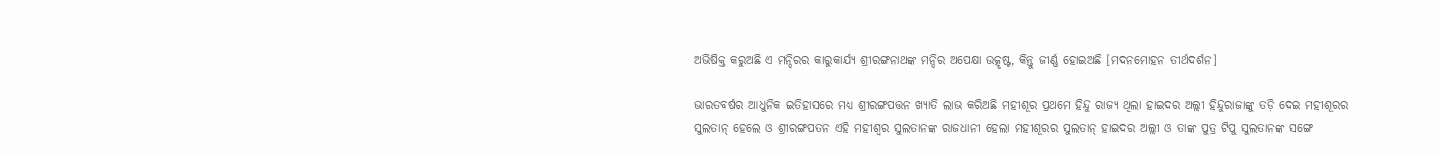ଅଭିଷିକ୍ତ କରୁଅଛି ଏ ମନ୍ଦିରର କାରୁକାର୍ଯ୍ୟ ଶ୍ରୀରଙ୍ଗନାଥଙ୍କ ମନ୍ଦିର ଅପେକ୍ଷା ଉତ୍କୃଷ୍ଟ, କିନ୍ତୁ ଜୀର୍ଣ୍ଣ ହୋଇଅଛି [ମଦନମୋହନ ତୀର୍ଥଦର୍ଶନ]

ଭାରତବର୍ଷର ଆଧୁନିକ ଇତିହାସରେ ମଧ୍ୟ ଶ୍ରୀରଙ୍ଗପତ୍ତନ ଖ୍ୟାତି ଲାଭ କରିଅଛି ମହୀଶୂର ପ୍ରଥମେ ହିନ୍ଦୁ ରାଜ୍ୟ ଥିଲା ହାଇଦର ଅଲ୍ଲୀ ହିନ୍ଦୁରାଜାଙ୍କୁ ତଡ଼ି ଦେଇ ମହୀଶୂରର ସୁଲତାନ୍ ହେଲେ ଓ ଶ୍ରୀରଙ୍ଗପତନ ଏହି ମହୀଶ୍ୱର ସୁଲତାନଙ୍କ ରାଜଧାନୀ ହେଲା ମହୀଶୂରର ସୁଲତାନ୍ ହାଇଦର ଅଲ୍ଲୀ ଓ ତାଙ୍କ ପୁତ୍ର ଟିପୁ ସୁଲତାନଙ୍କ ସଙ୍ଗେ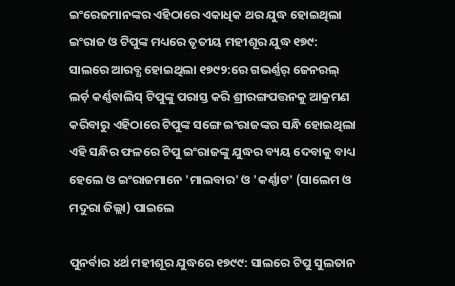ଇଂରେଜମାନଙ୍କର ଏହିଠାରେ ଏକାଧିକ ଥର ଯୁଦ୍ଧ ହୋଇଥିଲା ଇଂରାଜ ଓ ଟିପୁଙ୍କ ମଧ୍ୟରେ ତୃତୀୟ ମହୀଶୂର ଯୁଦ୍ଧ ୧୭୯: ସାଲରେ ଆରବ୍ଧ ହୋଇଥିଲା ୧୭୯୨:ରେ ଗଭର୍ଣ୍ଣର୍ ଜେନରଲ୍ ଲର୍ଡ଼ କର୍ଣ୍ଣବାଲିସ୍ ଟିପୁଙ୍କୁ ପରାସ୍ତ କରି ଶ୍ରୀରଙ୍ଗପତ୍ତନକୁ ଆକ୍ରମଣ କରିବାରୁ ଏହିଠାରେ ଟିପୁଙ୍କ ସଙ୍ଗେ ଇଂରାଜଙ୍କର ସନ୍ଧି ହୋଇଥିଲା ଏହି ସନ୍ଧିର ଫଳରେ ଟିପୁ ଇଂରାଜଙ୍କୁ ଯୁଦ୍ଧର ବ୍ୟୟ ଦେବାକୁ ବାଧ୍ୟ ହେଲେ ଓ ଇଂରାଜମାନେ 'ମାଲବାର' ଓ 'କର୍ଣ୍ଣାଟ' (ସାଲେମ ଓ ମଦୁରା ଜିଲ୍ଲା) ପାଇଲେ

ପୁନର୍ବାର ୪ର୍ଥ ମହୀଶୂର ଯୁଦ୍ଧରେ ୧୭୯୯: ସାଲରେ ଟିପୁ ସୁଲତାନ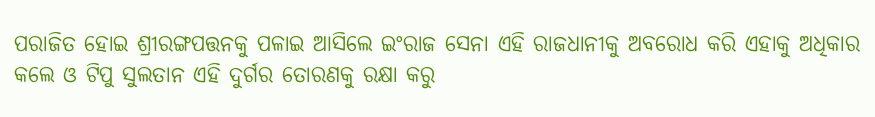ପରାଜିତ ହୋଇ ଶ୍ରୀରଙ୍ଗପତ୍ତନକୁ ପଳାଇ ଆସିଲେ ଇଂରାଜ ସେନା ଏହି ରାଜଧାନୀକୁ ଅବରୋଧ କରି ଏହାକୁ ଅଧିକାର କଲେ ଓ ଟିପୁ ସୁଲତାନ ଏହି ଦୁର୍ଗର ତୋରଣକୁ ରକ୍ଷା କରୁ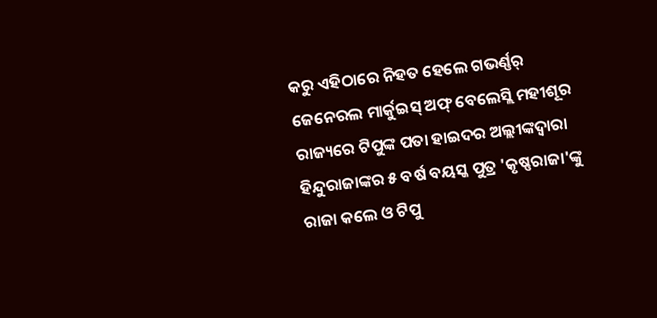କରୁ ଏହିଠାରେ ନିହତ ହେଲେ ଗଭର୍ଣ୍ଣର୍ ଜେନେରଲ ମାର୍କୁଇସ୍ ଅଫ୍ ବେଲେସ୍ଲି ମହୀଶୂର ରାଜ୍ୟରେ ଟିପୁଙ୍କ ପତା ହାଇଦର ଅଲ୍ଲୀଙ୍କଦ୍ୱାରା ହିନ୍ଦୁରାଜାଙ୍କର ୫ ବର୍ଷ ବୟସ୍କ ପୁତ୍ର 'କୃଷ୍ଣରାଜା'ଙ୍କୁ ରାଜା କଲେ ଓ ଟିପୁ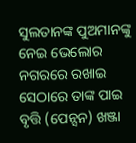ସୁଲତାନଙ୍କ ପୁଅମାନଙ୍କୁ ନେଇ ଭେଲୋର ନଗରରେ ରଖାଇ ସେଠାରେ ତାଙ୍କ ପାଇ ବୃତ୍ତି (ପେନ୍ସନ) ଖଞ୍ଜା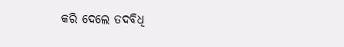କରି ଦେଲେ ତଦବିଧି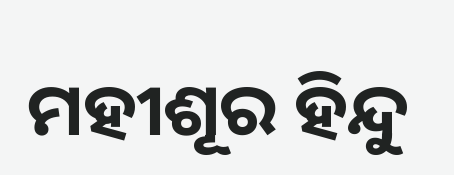ମହୀଶୂର ହିନ୍ଦୁ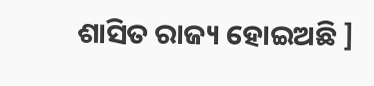ଶାସିତ ରାଜ୍ୟ ହୋଇଅଛି ]